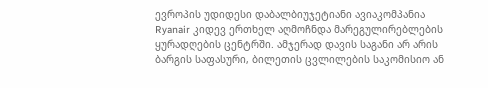ევროპის უდიდესი დაბალბიუჯეტიანი ავიაკომპანია Ryanair კიდევ ერთხელ აღმოჩნდა მარეგულირებლების ყურადღების ცენტრში. ამჯერად დავის საგანი არ არის ბარგის საფასური, ბილეთის ცვლილების საკომისიო ან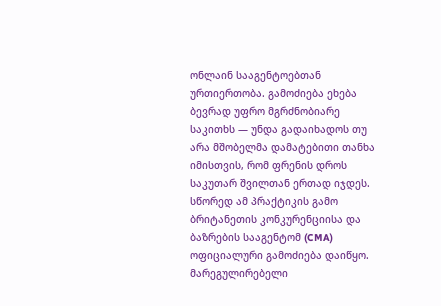ონლაინ სააგენტოებთან ურთიერთობა. გამოძიება ეხება ბევრად უფრო მგრძნობიარე საკითხს — უნდა გადაიხადოს თუ არა მშობელმა დამატებითი თანხა იმისთვის, რომ ფრენის დროს საკუთარ შვილთან ერთად იჯდეს. სწორედ ამ პრაქტიკის გამო ბრიტანეთის კონკურენციისა და ბაზრების სააგენტომ (CMA) ოფიციალური გამოძიება დაიწყო. მარეგულირებელი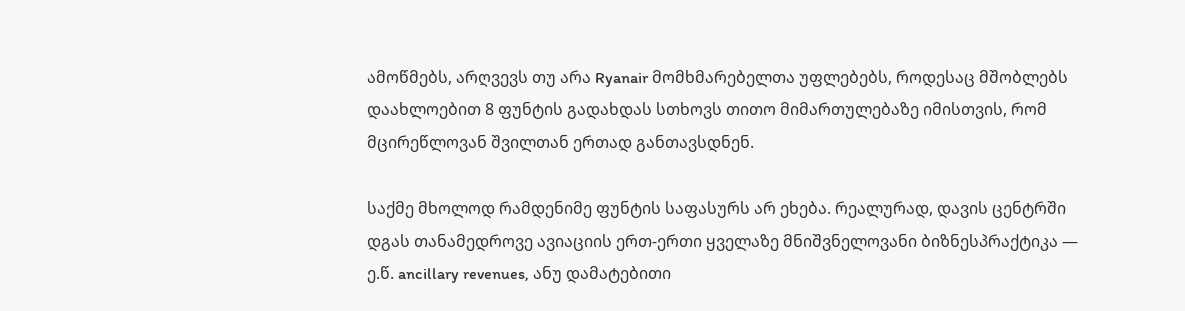ამოწმებს, არღვევს თუ არა Ryanair მომხმარებელთა უფლებებს, როდესაც მშობლებს დაახლოებით 8 ფუნტის გადახდას სთხოვს თითო მიმართულებაზე იმისთვის, რომ მცირეწლოვან შვილთან ერთად განთავსდნენ.

საქმე მხოლოდ რამდენიმე ფუნტის საფასურს არ ეხება. რეალურად, დავის ცენტრში დგას თანამედროვე ავიაციის ერთ-ერთი ყველაზე მნიშვნელოვანი ბიზნესპრაქტიკა — ე.წ. ancillary revenues, ანუ დამატებითი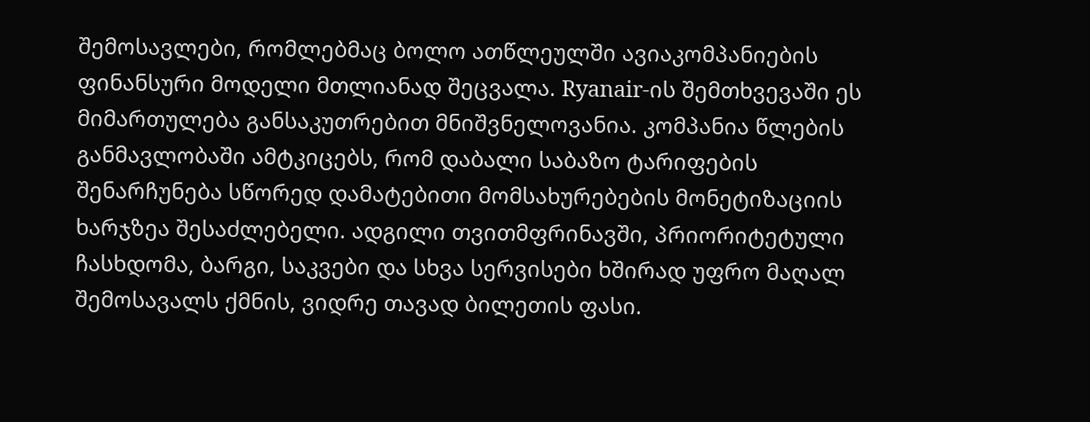შემოსავლები, რომლებმაც ბოლო ათწლეულში ავიაკომპანიების ფინანსური მოდელი მთლიანად შეცვალა. Ryanair-ის შემთხვევაში ეს მიმართულება განსაკუთრებით მნიშვნელოვანია. კომპანია წლების განმავლობაში ამტკიცებს, რომ დაბალი საბაზო ტარიფების შენარჩუნება სწორედ დამატებითი მომსახურებების მონეტიზაციის ხარჯზეა შესაძლებელი. ადგილი თვითმფრინავში, პრიორიტეტული ჩასხდომა, ბარგი, საკვები და სხვა სერვისები ხშირად უფრო მაღალ შემოსავალს ქმნის, ვიდრე თავად ბილეთის ფასი.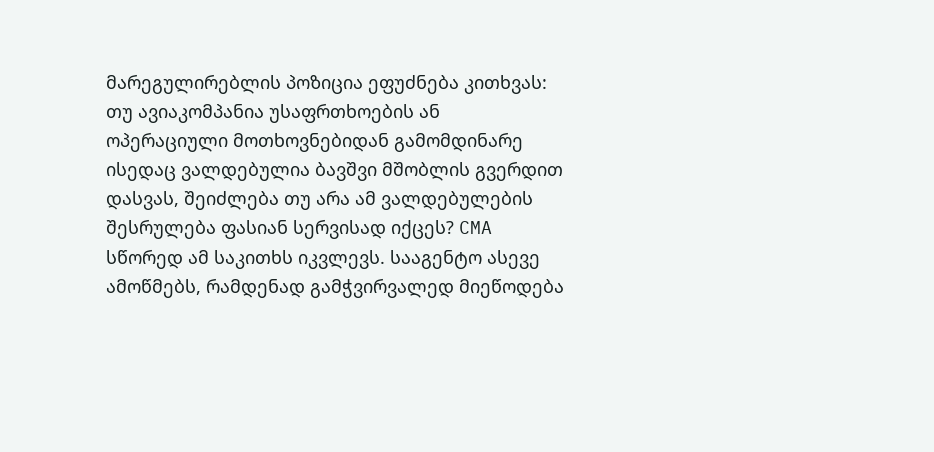მარეგულირებლის პოზიცია ეფუძნება კითხვას: თუ ავიაკომპანია უსაფრთხოების ან ოპერაციული მოთხოვნებიდან გამომდინარე ისედაც ვალდებულია ბავშვი მშობლის გვერდით დასვას, შეიძლება თუ არა ამ ვალდებულების შესრულება ფასიან სერვისად იქცეს? CMA სწორედ ამ საკითხს იკვლევს. სააგენტო ასევე ამოწმებს, რამდენად გამჭვირვალედ მიეწოდება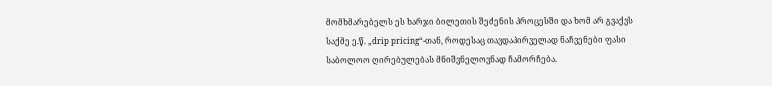მომხმარებელს ეს ხარჯი ბილეთის შეძენის პროცესში და ხომ არ გვაქვს საქმე ე.წ. „drip pricing“-თან, როდესაც თავდაპირველად ნაჩვენები ფასი საბოლოო ღირებულებას მნიშვნელოვნად ჩამორჩება.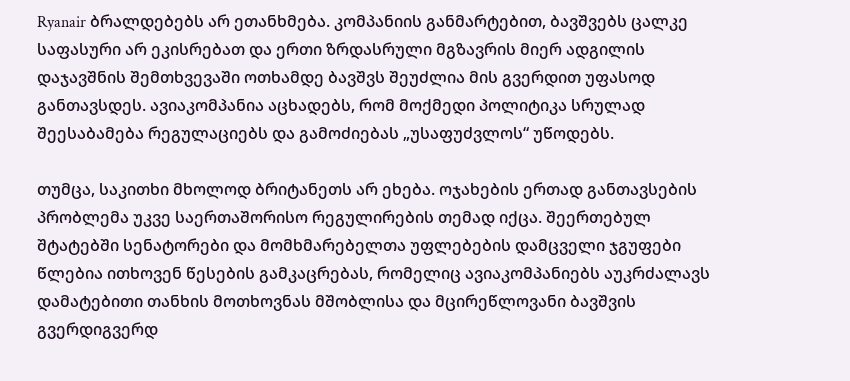Ryanair ბრალდებებს არ ეთანხმება. კომპანიის განმარტებით, ბავშვებს ცალკე საფასური არ ეკისრებათ და ერთი ზრდასრული მგზავრის მიერ ადგილის დაჯავშნის შემთხვევაში ოთხამდე ბავშვს შეუძლია მის გვერდით უფასოდ განთავსდეს. ავიაკომპანია აცხადებს, რომ მოქმედი პოლიტიკა სრულად შეესაბამება რეგულაციებს და გამოძიებას „უსაფუძვლოს“ უწოდებს.

თუმცა, საკითხი მხოლოდ ბრიტანეთს არ ეხება. ოჯახების ერთად განთავსების პრობლემა უკვე საერთაშორისო რეგულირების თემად იქცა. შეერთებულ შტატებში სენატორები და მომხმარებელთა უფლებების დამცველი ჯგუფები წლებია ითხოვენ წესების გამკაცრებას, რომელიც ავიაკომპანიებს აუკრძალავს დამატებითი თანხის მოთხოვნას მშობლისა და მცირეწლოვანი ბავშვის გვერდიგვერდ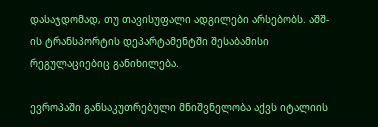დასაჯდომად, თუ თავისუფალი ადგილები არსებობს. აშშ-ის ტრანსპორტის დეპარტამენტში შესაბამისი რეგულაციებიც განიხილება.

ევროპაში განსაკუთრებული მნიშვნელობა აქვს იტალიის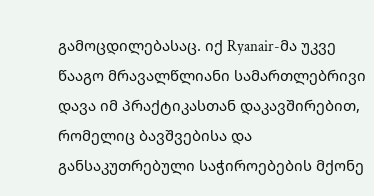გამოცდილებასაც. იქ Ryanair-მა უკვე წააგო მრავალწლიანი სამართლებრივი დავა იმ პრაქტიკასთან დაკავშირებით, რომელიც ბავშვებისა და განსაკუთრებული საჭიროებების მქონე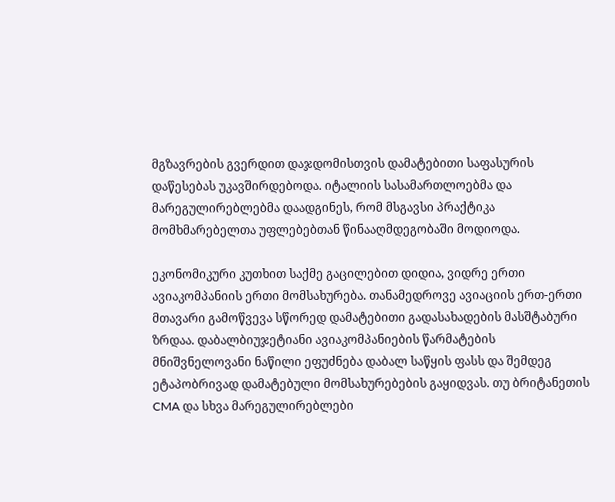მგზავრების გვერდით დაჯდომისთვის დამატებითი საფასურის დაწესებას უკავშირდებოდა. იტალიის სასამართლოებმა და მარეგულირებლებმა დაადგინეს, რომ მსგავსი პრაქტიკა მომხმარებელთა უფლებებთან წინააღმდეგობაში მოდიოდა.

ეკონომიკური კუთხით საქმე გაცილებით დიდია, ვიდრე ერთი ავიაკომპანიის ერთი მომსახურება. თანამედროვე ავიაციის ერთ-ერთი მთავარი გამოწვევა სწორედ დამატებითი გადასახადების მასშტაბური ზრდაა. დაბალბიუჯეტიანი ავიაკომპანიების წარმატების მნიშვნელოვანი ნაწილი ეფუძნება დაბალ საწყის ფასს და შემდეგ ეტაპობრივად დამატებული მომსახურებების გაყიდვას. თუ ბრიტანეთის CMA და სხვა მარეგულირებლები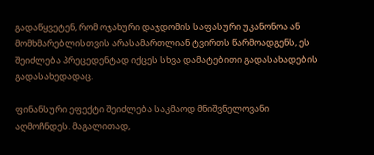გადაწყვეტენ, რომ ოჯახური დაჯდომის საფასური უკანონოა ან მომხმარებლისთვის არასამართლიან ტვირთს წარმოადგენს, ეს შეიძლება პრეცედენტად იქცეს სხვა დამატებითი გადასახადების გადასახედადაც.

ფინანსური ეფექტი შეიძლება საკმაოდ მნიშვნელოვანი აღმოჩნდეს. მაგალითად,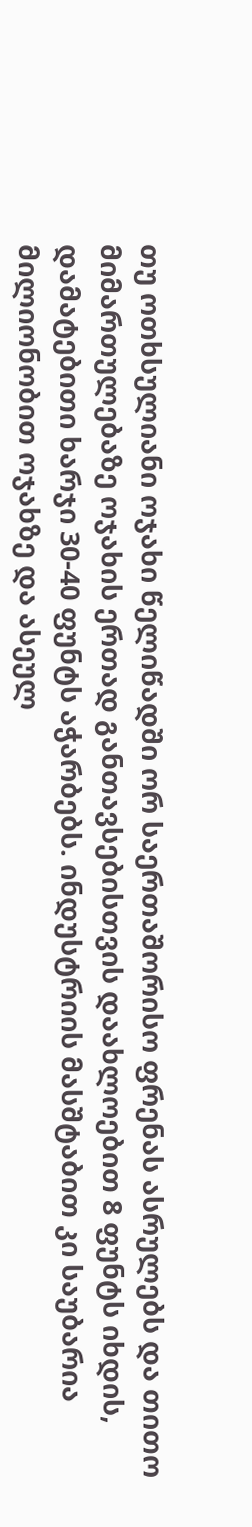თუ ოთხსულიანი ოჯახი წელიწადში ორ საერთაშორისო ფრენას ასრულებს და თითო მიმართულებაზე ოჯახის ერთად განთავსებისთვის დაახლოებით 8 ფუნტს იხდის, დამატებითი ხარჯი 30-40 ფუნტს აჭარბებს. ინდუსტრიის მასშტაბით კი საუბარია მილიონობით ოჯახზე და ასეულ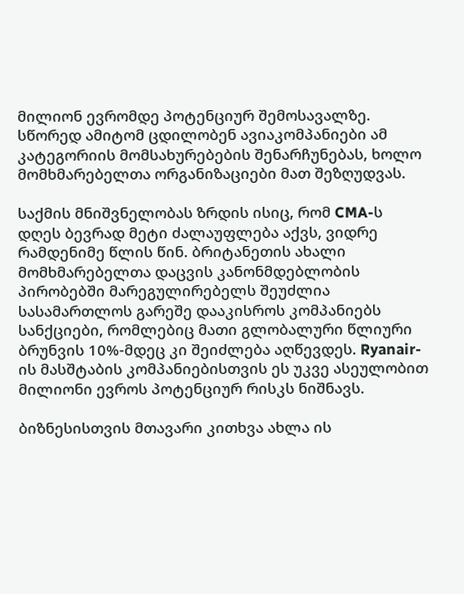მილიონ ევრომდე პოტენციურ შემოსავალზე. სწორედ ამიტომ ცდილობენ ავიაკომპანიები ამ კატეგორიის მომსახურებების შენარჩუნებას, ხოლო მომხმარებელთა ორგანიზაციები მათ შეზღუდვას.

საქმის მნიშვნელობას ზრდის ისიც, რომ CMA-ს დღეს ბევრად მეტი ძალაუფლება აქვს, ვიდრე რამდენიმე წლის წინ. ბრიტანეთის ახალი მომხმარებელთა დაცვის კანონმდებლობის პირობებში მარეგულირებელს შეუძლია სასამართლოს გარეშე დააკისროს კომპანიებს სანქციები, რომლებიც მათი გლობალური წლიური ბრუნვის 10%-მდეც კი შეიძლება აღწევდეს. Ryanair-ის მასშტაბის კომპანიებისთვის ეს უკვე ასეულობით მილიონი ევროს პოტენციურ რისკს ნიშნავს.

ბიზნესისთვის მთავარი კითხვა ახლა ის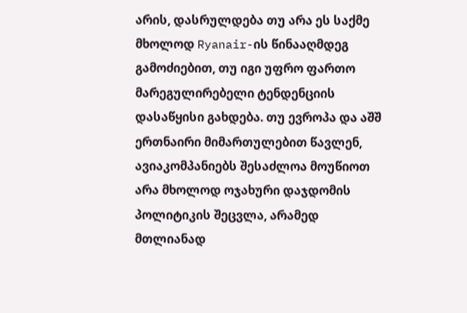არის, დასრულდება თუ არა ეს საქმე მხოლოდ Ryanair-ის წინააღმდეგ გამოძიებით, თუ იგი უფრო ფართო მარეგულირებელი ტენდენციის დასაწყისი გახდება. თუ ევროპა და აშშ ერთნაირი მიმართულებით წავლენ, ავიაკომპანიებს შესაძლოა მოუწიოთ არა მხოლოდ ოჯახური დაჯდომის პოლიტიკის შეცვლა, არამედ მთლიანად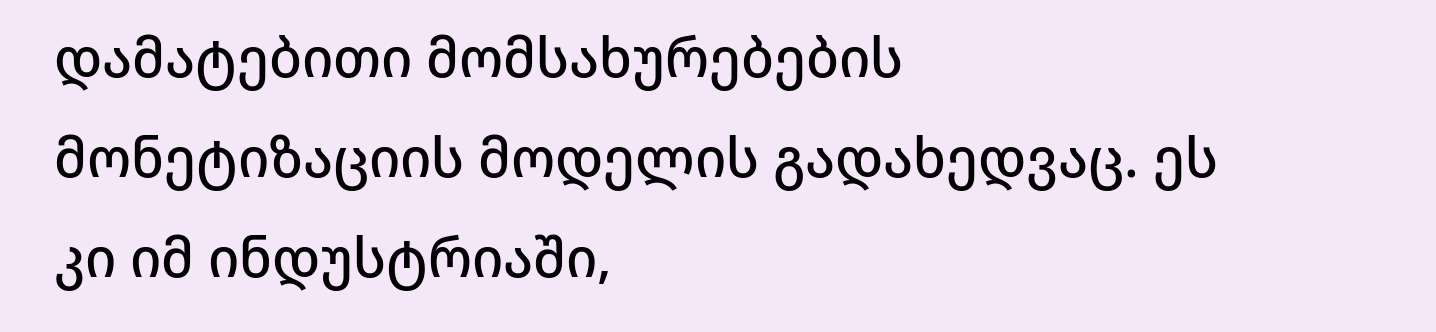დამატებითი მომსახურებების მონეტიზაციის მოდელის გადახედვაც. ეს კი იმ ინდუსტრიაში,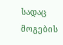სადაც მოგების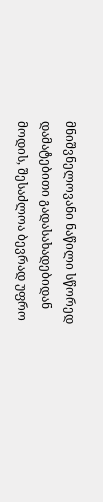მნიშვნელოვანი ნაწილი სწორედ დამატებითი გადასახადებიდან მოდის, შესაძლოა ბევრად უფრო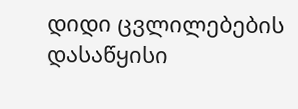დიდი ცვლილებების დასაწყისი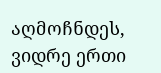აღმოჩნდეს, ვიდრე ერთი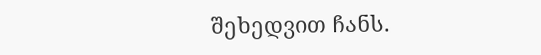შეხედვით ჩანს.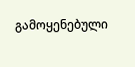გამოყენებული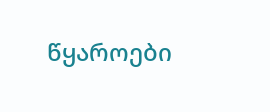წყაროები